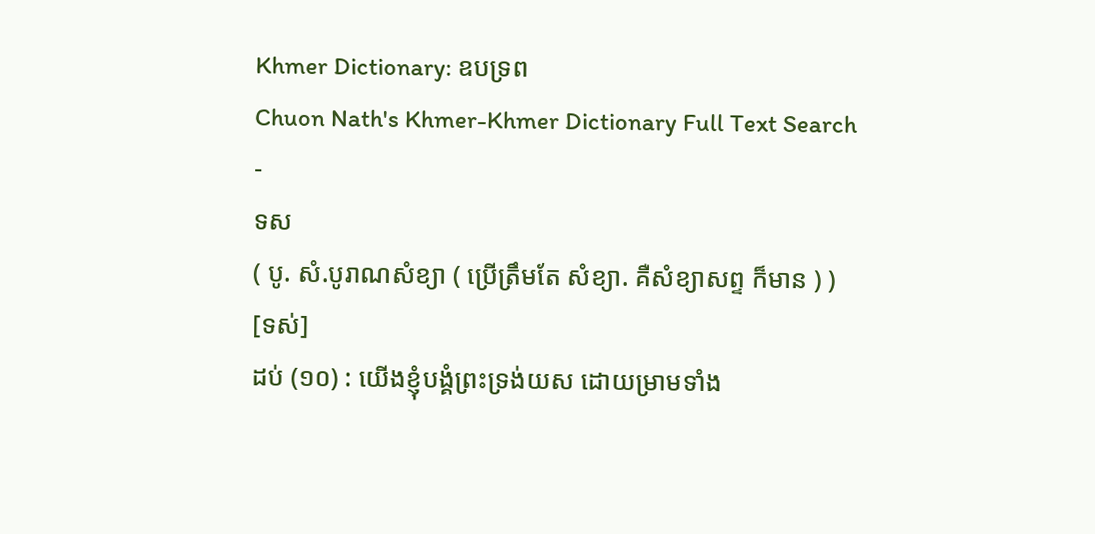Khmer Dictionary: ឧបទ្រព
Chuon Nath's Khmer-Khmer Dictionary Full Text Search
-
ទស
( បូ. សំ.បូរាណសំខ្យា ( ប្រើត្រឹមតែ សំខ្យា. គឺសំខ្យាសព្ទ ក៏មាន ) )
[ទស់]
ដប់ (១០) : យើងខ្ញុំបង្គំព្រះទ្រង់យស ដោយម្រាមទាំង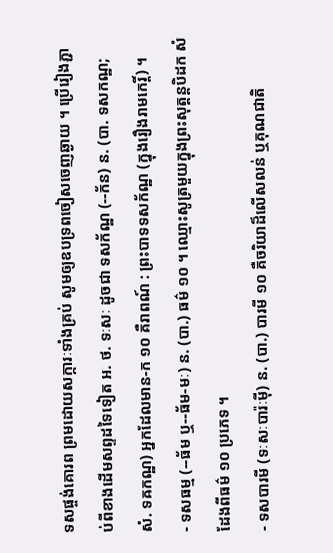ទសផ្ចង់គោរព ព្រមដោយសក្ការៈទាំងគ្រប់ សូមឲ្យឧបទ្រពចៀសចេញឆ្ងាយ ។ ប្រើរៀងភ្ជាប់ពីខាងដើមសព្ទដទៃទៀត អ. ថ. ទៈសៈ ដូចជា ទសក័ណ្ឋ (--ក័ន) ន. (បា. ទសកណ្ឋ; សំ. ទឝកណ្ឋ) អ្នកដែលមាន-ក ១០ គឺរាពណ៍ : ព្រះបាទទសក័ណ្ឋ (ក្នុងរឿងរាមកេរ្តិ៍) ។
- ទសធម្ម (--ធ័ម ឬ--ធ័ម-មៈ) ន. (បា.) ធម៌ ១០ ។ ឈ្មោះសូត្រមួយក្នុងព្រះសុត្តន្តបិដក សំដែងពីធម៌ ១០ ប្រភេទ ។
- ទសបារមី (ទៈសៈបារ៉ៈម៉ី) ន. (បា.) បារមី ១០ គឺចរិយាដ៏លើសលន់ ឬគុណជាតិ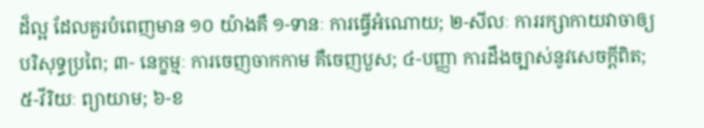ដ៏ល្អ ដែលគួរបំពេញមាន ១០ យ៉ាងគឺ ១-ទានៈ ការធ្វើអំណោយ; ២-សីលៈ ការរក្សាកាយវាចាឲ្យបរិសុទ្ធប្រពៃ; ៣- នេក្ខម្មៈ ការចេញចាកកាម គឺចេញបួស; ៤-បញ្ញា ការដឹងច្បាស់នូវសេចក្ដីពិត; ៥-វីរិយៈ ព្យាយាម; ៦-ខ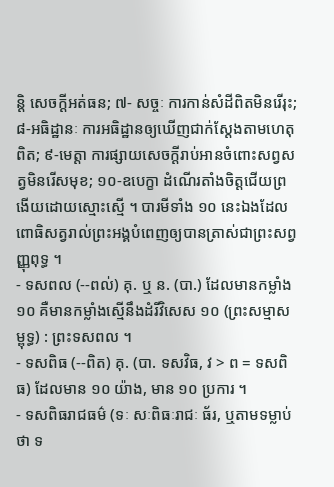ន្តិ សេចក្ដីអត់ធន; ៧- សច្ចៈ ការកាន់សំដីពិតមិនរើរុះ; ៨-អធិដ្ឋានៈ ការអធិដ្ឋានឲ្យឃើញជាក់ស្ដែងតាមហេតុពិត; ៩-មេត្តា ការផ្សាយសេចក្ដីរាប់អានចំពោះសព្វសត្វមិនរើសមុខ; ១០-ឧបេក្ខា ដំណើរតាំងចិត្តជើយព្រងើយដោយស្មោះស្មើ ។ បារមីទាំង ១០ នេះឯងដែលពោធិសត្វរាល់ព្រះអង្គបំពេញឲ្យបានត្រាស់ជាព្រះសព្វញ្ញុពុទ្ធ ។
- ទសពល (--ពល់) គុ. ឬ ន. (បា.) ដែលមានកម្លាំង ១០ គឺមានកម្លាំងស្មើនឹងដំរីវិសេស ១០ (ព្រះសម្មាសម្ពុទ្ធ) : ព្រះទសពល ។
- ទសពិធ (--ពិត) គុ. (បា. ទសវិធ, វ > ព = ទសពិធ) ដែលមាន ១០ យ៉ាង, មាន ១០ ប្រការ ។
- ទសពិធរាជធម៌ (ទៈ សៈពិធៈរាជៈ ធ័រ, ឬតាមទម្លាប់ថា ទ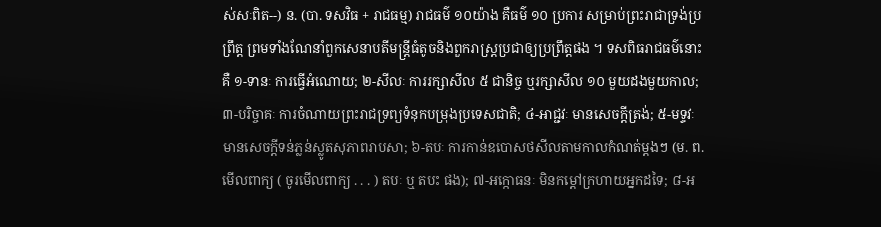ស់សៈពិត--) ន. (បា. ទសវិធ + រាជធម្ម) រាជធម៌ ១០យ៉ាង គឺធម៌ ១០ ប្រការ សម្រាប់ព្រះរាជាទ្រង់ប្រព្រឹត្ត ព្រមទាំងណែនាំពួកសេនាបតីមន្ត្រីធំតូចនិងពួករាស្ត្រប្រជាឲ្យប្រព្រឹត្តផង ។ ទសពិធរាជធម៌នោះគឺ ១-ទានៈ ការធ្វើអំណោយ; ២-សីលៈ ការរក្សាសីល ៥ ជានិច្ច ឬរក្សាសីល ១០ មួយដងមួយកាល; ៣-បរិច្ចាគៈ ការចំណាយព្រះរាជទ្រព្យទំនុកបម្រុងប្រទេសជាតិ; ៤-អាជ្ជវៈ មានសេចក្ដីត្រង់; ៥-មទ្ទវៈ មានសេចក្ដីទន់ភ្លន់ស្លូតសុភាពរាបសា; ៦-តបៈ ការកាន់ឧបោសថសីលតាមកាលកំណត់ម្ដងៗ (ម. ព.មើលពាក្យ ( ចូរមើលពាក្យ . . . ) តបៈ ឬ តបះ ផង); ៧-អក្កោធនៈ មិនកម្ដៅក្រហាយអ្នកដទៃ; ៨-អ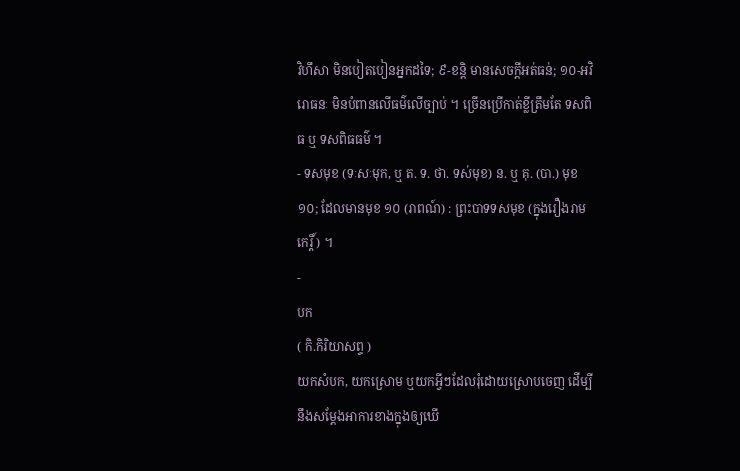វិហឹសា មិនបៀតបៀនអ្នកដទៃ; ៩-ខន្តិ មានសេចក្ដីអត់ធន់; ១០-អវិរោធនៈ មិនបំពានលើធម៌លើច្បាប់ ។ ច្រើនប្រើកាត់ខ្លីត្រឹមតែ ទសពិធ ឬ ទសពិធធម៌ ។
- ទសមុខ (ទៈសៈមុក, ឬ ត. ទ. ថា. ទស់មុខ) ន. ឬ គុ. (បា.) មុខ ១០; ដែលមានមុខ ១០ (រាពណ៍) : ព្រះបាទទសមុខ (ក្នុងរឿងរាមកេរ្តិ៍ ) ។
-
បក
( កិ.កិរិយាសព្ទ )
យកសំបក, យកស្រោម ឬយកអ្វីៗដែលរុំដោយស្រោបចេញ ដើម្បីនឹងសម្ដែងអាការខាងក្នុងឲ្យឃើ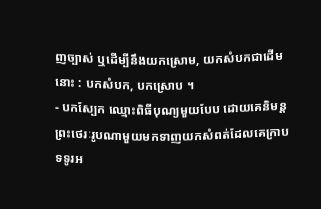ញច្បាស់ ឬដើម្បីនឹងយកស្រោម, យកសំបកជាដើមនោះ : បកសំបក, បកស្រោប ។
- បកស្បែក ឈ្មោះពិធីបុណ្យមួយបែប ដោយគេនិមន្តព្រះថេរៈរូបណាមួយមកទាញយកសំពត់ដែលគេក្រាបទទូរអ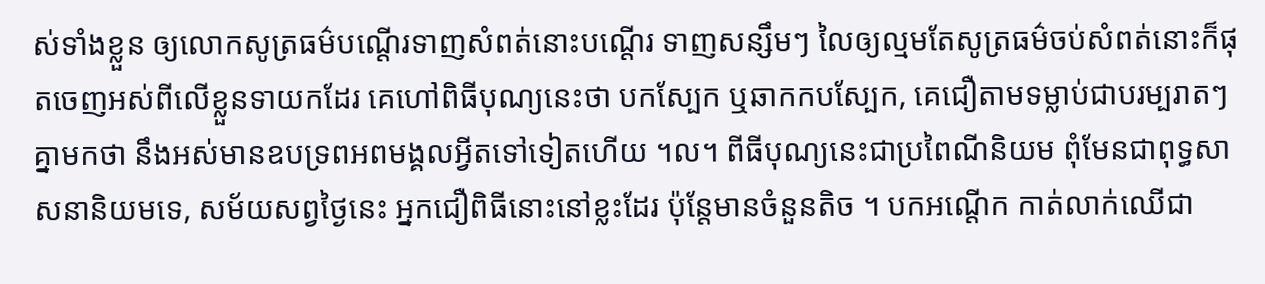ស់ទាំងខ្លួន ឲ្យលោកសូត្រធម៌បណ្ដើរទាញសំពត់នោះបណ្ដើរ ទាញសន្សឹមៗ លៃឲ្យល្មមតែសូត្រធម៌ចប់សំពត់នោះក៏ផុតចេញអស់ពីលើខ្លួនទាយកដែរ គេហៅពិធីបុណ្យនេះថា បកស្បែក ឬឆាកកបស្បែក, គេជឿតាមទម្លាប់ជាបរម្បរាតៗគ្នាមកថា នឹងអស់មានឧបទ្រពអពមង្គលអ្វីតទៅទៀតហើយ ។ល។ ពីធីបុណ្យនេះជាប្រពៃណីនិយម ពុំមែនជាពុទ្ធសាសនានិយមទេ, សម័យសព្វថ្ងៃនេះ អ្នកជឿពិធីនោះនៅខ្លះដែរ ប៉ុន្តែមានចំនួនតិច ។ បកអណ្ដើក កាត់លាក់ឈើជា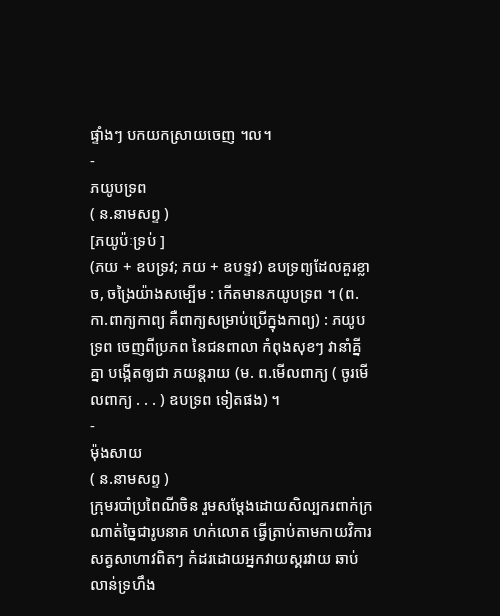ផ្ទាំងៗ បកយកស្រាយចេញ ។ល។
-
ភយូបទ្រព
( ន.នាមសព្ទ )
[ភយូប៉ៈទ្រប់ ]
(ភយ + ឧបទ្រវ; ភយ + ឧបទ្ទវ) ឧបទ្រព្យដែលគួរខ្លាច, ចង្រៃយ៉ាងសម្បើម : កើតមានភយូបទ្រព ។ (ព. កា.ពាក្យកាព្យ គឺពាក្យសម្រាប់ប្រើក្នុងកាព្យ) : ភយូបទ្រព ចេញពីប្រភព នៃជនពាលា កំពុងសុខៗ វានាំគ្នីគ្នា បង្កើតឲ្យជា ភយន្តរាយ (ម. ព.មើលពាក្យ ( ចូរមើលពាក្យ . . . ) ឧបទ្រព ទៀតផង) ។
-
ម៉ុងសាយ
( ន.នាមសព្ទ )
ក្រុមរបាំប្រពៃណីចិន រួមសម្ដែងដោយសិល្បករពាក់ក្រណាត់ច្នៃជារូបនាគ ហក់លោត ធ្វើត្រាប់តាមកាយវិការសត្វសាហាវពិតៗ កំដរដោយអ្នកវាយស្គរវាយ ឆាប់លាន់ទ្រហឹង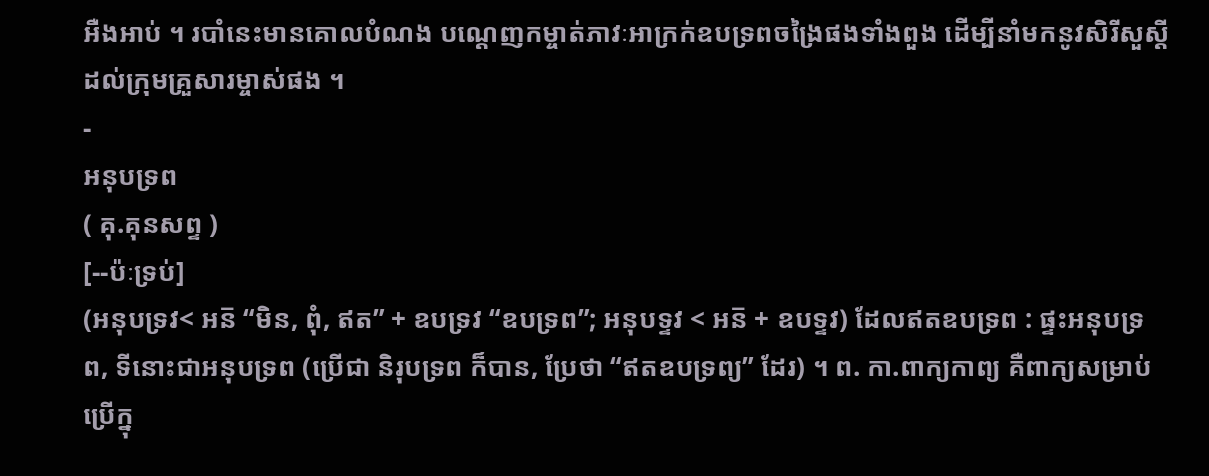អឺងអាប់ ។ របាំនេះមានគោលបំណង បណ្ដេញកម្ចាត់ភាវៈអាក្រក់ឧបទ្រពចង្រៃផងទាំងពួង ដើម្បីនាំមកនូវសិរីសួស្ដីដល់ក្រុមគ្រួសារម្ចាស់ផង ។
-
អនុបទ្រព
( គុ.គុនសព្ទ )
[--ប៉ៈទ្រប់]
(អនុបទ្រវ< អន៑ “មិន, ពុំ, ឥត” + ឧបទ្រវ “ឧបទ្រព”; អនុបទ្ទវ < អន៑ + ឧបទ្ទវ) ដែលឥតឧបទ្រព : ផ្ទះអនុបទ្រព, ទីនោះជាអនុបទ្រព (ប្រើជា និរុបទ្រព ក៏បាន, ប្រែថា “ឥតឧបទ្រព្យ” ដែរ) ។ ព. កា.ពាក្យកាព្យ គឺពាក្យសម្រាប់ប្រើក្នុ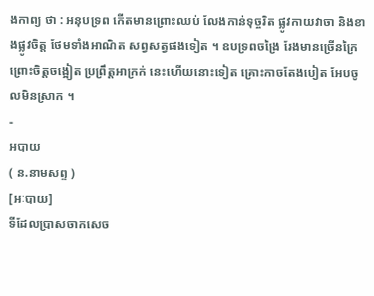ងកាព្យ ថា : អនុបទ្រព កើតមានព្រោះឈប់ លែងកាន់ទុច្ចរិត ផ្លូវកាយវាចា និងខាងផ្លូវចិត្ត ថែមទាំងអាណិត សព្វសត្វផងទៀត ។ ឧបទ្រពចង្រៃ រែងមានច្រើនក្រៃ ព្រោះចិត្តចង្អៀត ប្រព្រឹត្តអាក្រក់ នេះហើយនោះទៀត គ្រោះកាចតែងបៀត អែបចូលមិនស្រាក ។
-
អបាយ
( ន.នាមសព្ទ )
[អៈបាយ]
ទីដែលប្រាសចាកសេច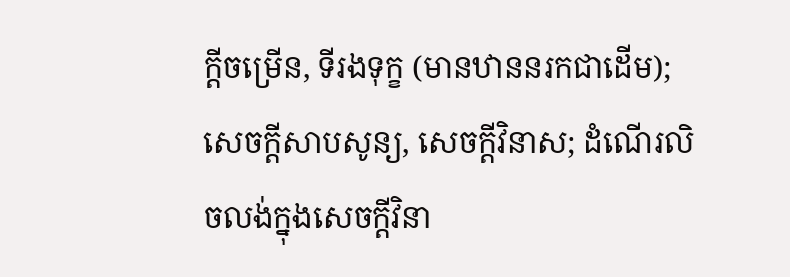ក្ដីចម្រើន, ទីរងទុក្ខ (មានឋាននរកជាដើម); សេចក្ដីសាបសូន្យ, សេចក្ដីវិនាស; ដំណើរលិចលង់ក្នុងសេចក្ដីវិនា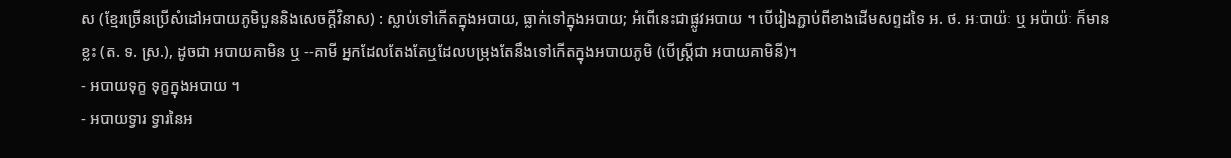ស (ខ្មែរច្រើនប្រើសំដៅអបាយភូមិបួននិងសេចក្ដីវិនាស) : ស្លាប់ទៅកើតក្នុងអបាយ, ធ្លាក់ទៅក្នុងអបាយ; អំពើនេះជាផ្លូវអបាយ ។ បើរៀងភ្ជាប់ពីខាងដើមសព្ទដទៃ អ. ថ. អៈបាយ៉ៈ ឬ អប៉ាយ៉ៈ ក៏មានខ្លះ (ត. ទ. ស្រ.), ដូចជា អបាយគាមិន ឬ --គាមី អ្នកដែលតែងតែឬដែលបម្រុងតែនឹងទៅកើតក្នុងអបាយភូមិ (បើស្ត្រីជា អបាយគាមិនី)។
- អបាយទុក្ខ ទុក្ខក្នុងអបាយ ។
- អបាយទ្វារ ទ្វារនៃអ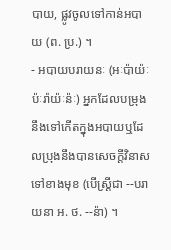បាយ, ផ្លូវចូលទៅកាន់អបាយ (ព. ប្រ.) ។
- អបាយបរាយនៈ (អៈប៉ាយ៉ៈប៉ៈរ៉ាយ៉ៈន៉ៈ) អ្នកដែលបម្រុងនឹងទៅកើតក្នុងអបាយឬដែលប្រុងនឹងបានសេចក្ដីវិនាសទៅខាងមុខ (បើស្ត្រីជា --បរាយនា អ. ថ. --ន៉ា) ។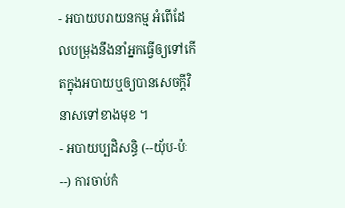- អបាយបរាយនកម្ម អំពើដែលបម្រុងនឹងនាំអ្នកធ្វើឲ្យទៅកើតក្នុងអបាយឬឲ្យបានសេចក្ដីវិនាសទៅខាងមុខ ។
- អបាយប្បដិសន្ធិ (--យុ័ប-ប៉ៈ--) ការចាប់កំ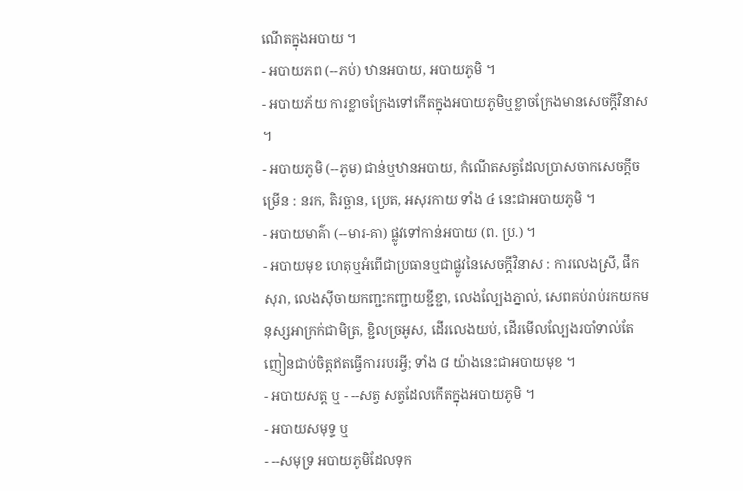ណើតក្នុងអបាយ ។
- អបាយភព (--ភប់) ឋានអបាយ, អបាយភូមិ ។
- អបាយភ័យ ការខ្លាចក្រែងទៅកើតក្នុងអបាយភូមិឬខ្លាចក្រែងមានសេចក្ដីវិនាស ។
- អបាយភូមិ (--ភូម) ជាន់ឬឋានអបាយ, កំណើតសត្វដែលប្រាសចាកសេចក្ដីចម្រើន : នរក, តិរច្ឆាន, ប្រេត, អសុរកាយ ទាំង ៤ នេះជាអបាយភូមិ ។
- អបាយមាគ៌ា (--មារ-គា) ផ្លូវទៅកាន់អបាយ (ព. ប្រ.) ។
- អបាយមុខ ហេតុឬអំពើជាប្រធានឬជាផ្លូវនៃសេចក្ដីវិនាស : ការលេងស្រី, ផឹកសុរា, លេងស៊ីចាយកញ្ជះកញ្ជាយខ្ជីខ្ជា, លេងល្បែងភ្នាល់, សេពគប់រាប់រកយកមនុស្សអាក្រក់ជាមិត្រ, ខ្ជិលច្រអូស, ដើរលេងយប់, ដើរមើលល្បែងរបាំទាល់តែញៀនជាប់ចិត្តឥតធ្វើការរបរអ្វី; ទាំង ៨ យ៉ាងនេះជាអបាយមុខ ។
- អបាយសត្ត ឬ - --សត្វ សត្វដែលកើតក្នុងអបាយភូមិ ។
- អបាយសមុទ្ទ ឬ
- --សមុទ្រ អបាយភូមិដែលទុក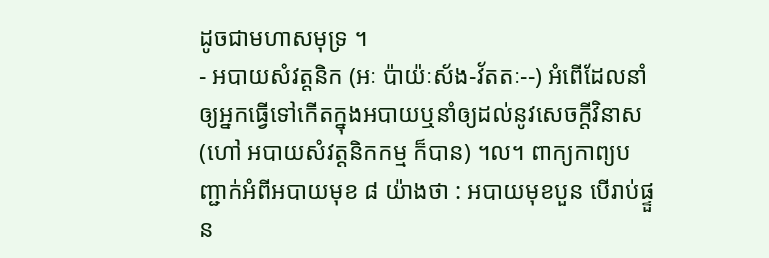ដូចជាមហាសមុទ្រ ។
- អបាយសំវត្តនិក (អៈ ប៉ាយ៉ៈស័ង-វ័តតៈ--) អំពើដែលនាំឲ្យអ្នកធ្វើទៅកើតក្នុងអបាយឬនាំឲ្យដល់នូវសេចក្ដីវិនាស (ហៅ អបាយសំវត្តនិកកម្ម ក៏បាន) ។ល។ ពាក្យកាព្យបញ្ជាក់អំពីអបាយមុខ ៨ យ៉ាងថា : អបាយមុខបួន បើរាប់ផ្ទួន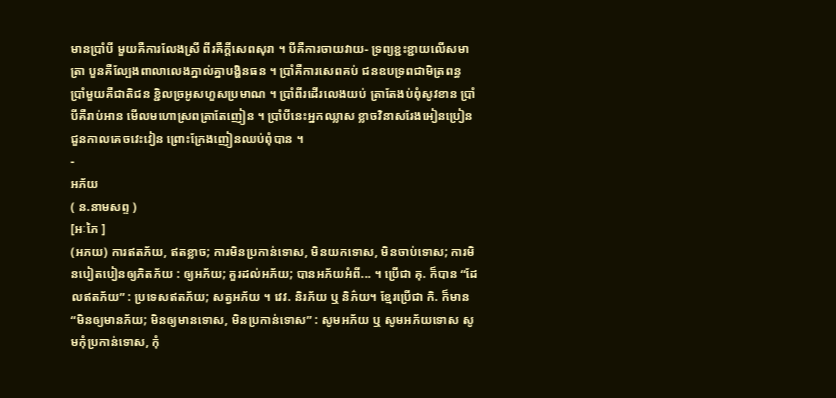មានប្រាំបី មួយគឺការលែងស្រី ពីរគឺក្តីសេពសុរា ។ បីគឺការចាយវាយ- ទ្រព្យខ្ជះខ្ជាយលើសមាត្រា បួនគឺល្បែងពាលាលេងភ្នាល់គ្នាបង្ហិនធន ។ ប្រាំគឺការសេពគប់ ជនឧបទ្រពជាមិត្រពន្ធ ប្រាំមួយគឺជាតិជន ខ្ជិលច្រអូសហួសប្រមាណ ។ ប្រាំពីរដើរលេងយប់ ត្រាតែងប់ពុំសូវខាន ប្រាំបីគឺរាប់អាន មើលមហោស្រពត្រាតែញៀន ។ ប្រាំបីនេះអ្នកឈ្លាស ខ្លាចវិនាសរែងអៀនប្រៀន ជួនកាលគេចវេះវៀន ព្រោះក្រែងញៀនឈប់ពុំបាន ។
-
អភ័យ
( ន.នាមសព្ទ )
[អៈភៃ ]
(អភយ) ការឥតភ័យ, ឥតខ្លាច; ការមិនប្រកាន់ទោស, មិនយកទោស, មិនចាប់ទោស; ការមិនបៀតបៀនឲ្យភិតភ័យ : ឲ្យអភ័យ; គួរដល់អភ័យ; បានអភ័យអំពី... ។ ប្រើជា គុ. ក៏បាន “ដែលឥតភ័យ” : ប្រទេសឥតភ័យ; សត្វអភ័យ ។ វេវ. និរភ័យ ឬ និភ៌យ។ ខ្មែរប្រើជា កិ. ក៏មាន “មិនឲ្យមានភ័យ; មិនឲ្យមានទោស, មិនប្រកាន់ទោស” : សូមអភ័យ ឬ សូមអភ័យទោស សូមកុំប្រកាន់ទោស, កុំ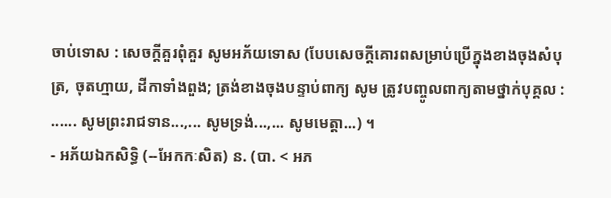ចាប់ទោស : សេចក្ដីគួរពុំគួរ សូមអភ័យទោស (បែបសេចក្ដីគោរពសម្រាប់ប្រើក្នុងខាងចុងសំបុត្រ, ចុតហ្មាយ, ដីកាទាំងពួង; ត្រង់ខាងចុងបន្ទាប់ពាក្យ សូម ត្រូវបញ្ចូលពាក្យតាមថ្នាក់បុគ្គល : ...... សូមព្រះរាជទាន...,... សូមទ្រង់...,... សូមមេត្តា...) ។
- អភ័យឯកសិទ្ធិ (--អែកកៈសិត) ន. (បា. < អភ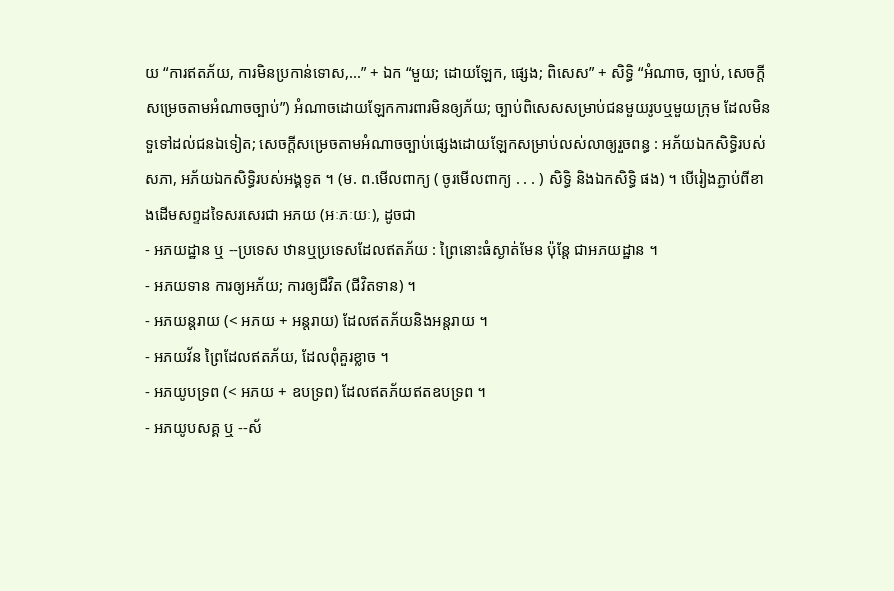យ “ការឥតភ័យ, ការមិនប្រកាន់ទោស,...” + ឯក “មួយ; ដោយឡែក, ផ្សេង; ពិសេស” + សិទ្ធិ “អំណាច, ច្បាប់, សេចក្ដីសម្រេចតាមអំណាចច្បាប់”) អំណាចដោយឡែកការពារមិនឲ្យភ័យ; ច្បាប់ពិសេសសម្រាប់ជនមួយរូបឬមួយក្រុម ដែលមិនទួទៅដល់ជនឯទៀត; សេចក្ដីសម្រេចតាមអំណាចច្បាប់ផ្សេងដោយឡែកសម្រាប់លស់លាឲ្យរួចពន្ធ : អភ័យឯកសិទ្ធិរបស់សភា, អភ័យឯកសិទ្ធិរបស់អង្គទូត ។ (ម. ព.មើលពាក្យ ( ចូរមើលពាក្យ . . . ) សិទ្ធិ និងឯកសិទ្ធិ ផង) ។ បើរៀងភ្ជាប់ពីខាងដើមសព្ទដទៃសរសេរជា អភយ (អៈភៈយៈ), ដូចជា
- អភយដ្ឋាន ឬ --ប្រទេស ឋានឬប្រទេសដែលឥតភ័យ : ព្រៃនោះធំស្ងាត់មែន ប៉ុន្តែ ជាអភយដ្ឋាន ។
- អភយទាន ការឲ្យអភ័យ; ការឲ្យជីវិត (ជីវិតទាន) ។
- អភយន្តរាយ (< អភយ + អន្តរាយ) ដែលឥតភ័យនិងអន្តរាយ ។
- អភយវ័ន ព្រៃដែលឥតភ័យ, ដែលពុំគួរខ្លាច ។
- អភយូបទ្រព (< អភយ + ឧបទ្រព) ដែលឥតភ័យឥតឧបទ្រព ។
- អភយូបសគ្គ ឬ --ស័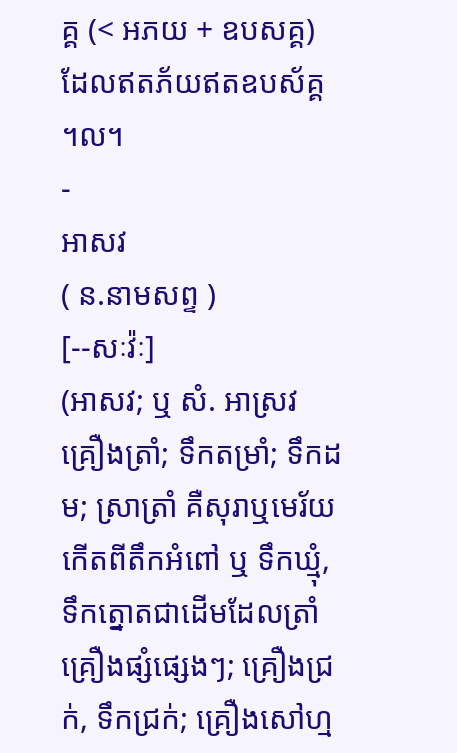គ្គ (< អភយ + ឧបសគ្គ) ដែលឥតភ័យឥតឧបស័គ្គ ។ល។
-
អាសវ
( ន.នាមសព្ទ )
[--សៈវ៉ៈ]
(អាសវ; ឬ សំ. អាស្រវ គ្រឿងត្រាំ; ទឹកតម្រាំ; ទឹកដម; ស្រាត្រាំ គឺសុរាឬមេរ័យកើតពីតឹកអំពៅ ឬ ទឹកឃ្មុំ, ទឹកត្នោតជាដើមដែលត្រាំគ្រឿងផ្សំផ្សេងៗ; គ្រឿងជ្រក់, ទឹកជ្រក់; គ្រឿងសៅហ្ម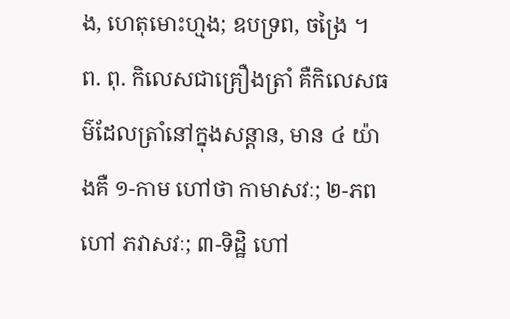ង, ហេតុមោះហ្មង; ឧបទ្រព, ចង្រៃ ។ ព. ពុ. កិលេសជាគ្រឿងត្រាំ គឺកិលេសធម៌ដែលត្រាំនៅក្នុងសន្តាន, មាន ៤ យ៉ាងគឺ ១-កាម ហៅថា កាមាសវៈ; ២-ភព ហៅ ភវាសវៈ; ៣-ទិដ្ឋិ ហៅ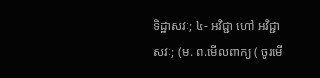ទិដ្ឋាសវៈ; ៤- អវិជ្ជា ហៅ អវិជ្ជាសវៈ; (ម. ព.មើលពាក្យ ( ចូរមើ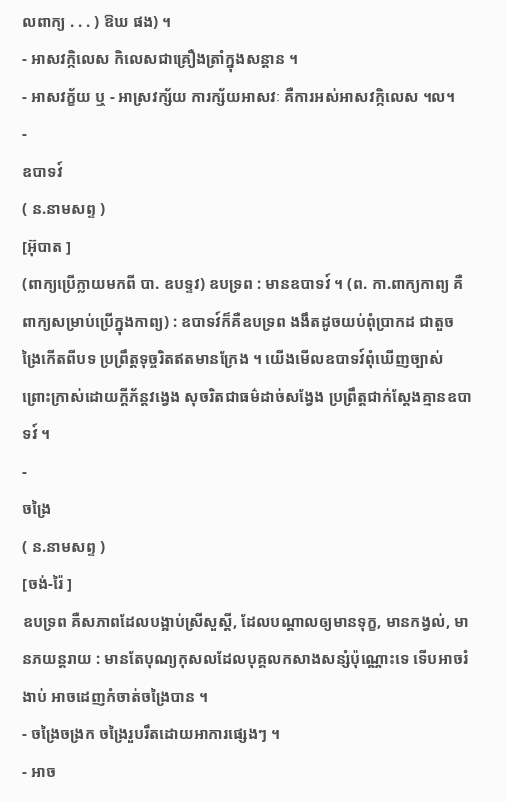លពាក្យ . . . ) ឱឃ ផង) ។
- អាសវក្កិលេស កិលេសជាគ្រឿងត្រាំក្នុងសន្ដាន ។
- អាសវក្ខ័យ ឬ - អាស្រវក្ស័យ ការក្ស័យអាសវៈ គឺការអស់អាសវក្កិលេស ។ល។
-
ឧបាទវ៍
( ន.នាមសព្ទ )
[អ៊ុបាត ]
(ពាក្យប្រើក្លាយមកពី បា. ឧបទ្ទវ) ឧបទ្រព : មានឧបាទវ៍ ។ (ព. កា.ពាក្យកាព្យ គឺពាក្យសម្រាប់ប្រើក្នុងកាព្យ) : ឧបាទវ៍ក៏គឺឧបទ្រព ងងឹតដូចយប់ពុំប្រាកដ ជាតួចង្រៃកើតពីបទ ប្រព្រឹត្តទុច្ចរិតឥតមានក្រែង ។ យើងមើលឧបាទវ៍ពុំឃើញច្បាស់ ព្រោះក្រាស់ដោយក្តីភ័ន្តវង្វេង សុចរិតជាធម៌ដាច់សង្វែង ប្រព្រឹត្តជាក់ស្តែងគ្មានឧបាទវ៍ ។
-
ចង្រៃ
( ន.នាមសព្ទ )
[ចង់-រ៉ៃ ]
ឧបទ្រព គឺសភាពដែលបង្អាប់ស្រីសួស្ដី, ដែលបណ្ដាលឲ្យមានទុក្ខ, មានកង្វល់, មានភយន្ដរាយ : មានតែបុណ្យកុសលដែលបុគ្គលកសាងសន្សំប៉ុណ្ណោះទេ ទើបអាចរំងាប់ អាចដេញកំចាត់ចង្រៃបាន ។
- ចង្រៃចង្រក ចង្រៃរួបរឹតដោយអាការផ្សេងៗ ។
- អាច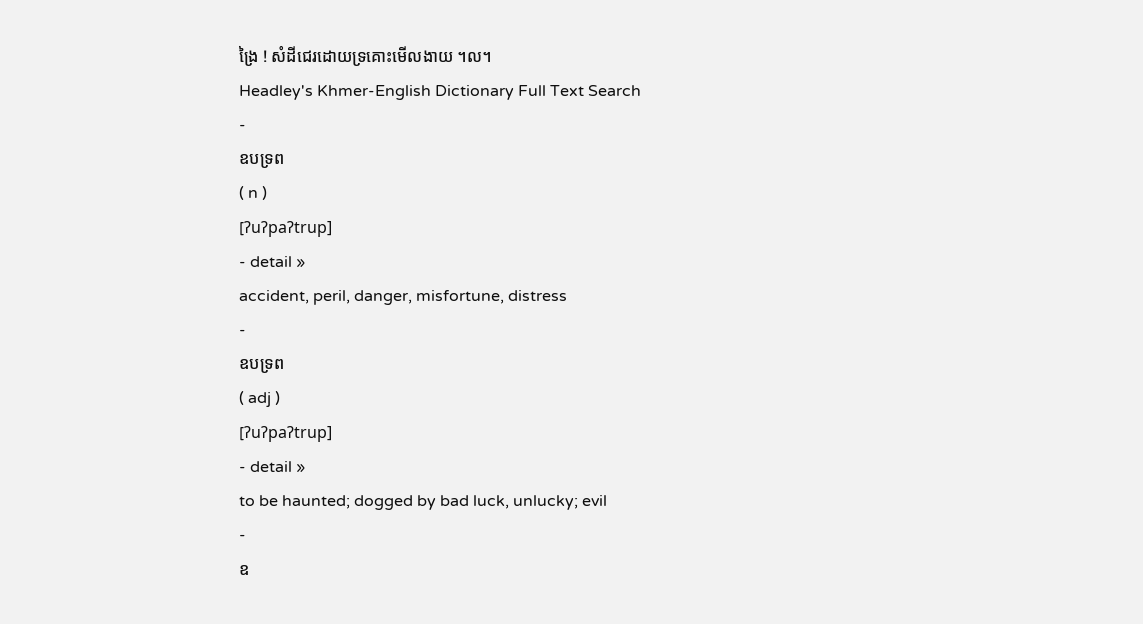ង្រៃ ! សំដីជេរដោយទ្រគោះមើលងាយ ។ល។
Headley's Khmer-English Dictionary Full Text Search
-
ឧបទ្រព
( n )
[ʔuʔpaʔtrup]
- detail »
accident, peril, danger, misfortune, distress
-
ឧបទ្រព
( adj )
[ʔuʔpaʔtrup]
- detail »
to be haunted; dogged by bad luck, unlucky; evil
-
ឧ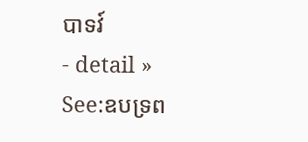បាទវ៍
- detail »
See:ឧបទ្រព